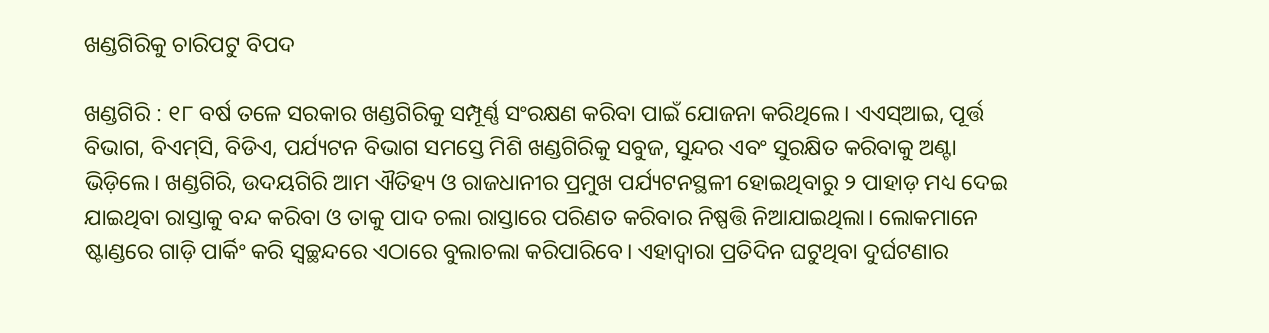ଖଣ୍ଡଗିରିକୁ ଚାରିପଟୁ ବିପଦ

ଖଣ୍ଡଗିରି : ୧୮ ବର୍ଷ ତଳେ ସରକାର ଖଣ୍ଡଗିରିକୁ ସମ୍ପୂର୍ଣ୍ଣ ସଂରକ୍ଷଣ କରିବା ପାଇଁ ଯୋଜନା କରିଥିଲେ। ଏଏସ୍ଆଇ, ପୂର୍ତ୍ତ ବିଭାଗ, ବିଏମ୍‌ସି, ବିଡିଏ, ପର୍ଯ୍ୟଟନ ବିଭାଗ ସମସ୍ତେ ମିଶି ଖଣ୍ଡଗିରିକୁ ସବୁଜ, ସୁନ୍ଦର ଏବଂ ସୁରକ୍ଷିତ କରିବାକୁ ଅଣ୍ଟା ଭିଡ଼ିଲେ। ଖଣ୍ଡଗିରି, ଉଦୟଗିରି ଆମ ଐତିହ୍ୟ ଓ ରାଜଧାନୀର ପ୍ରମୁଖ ପର୍ଯ୍ୟଟନସ୍ଥଳୀ ହୋଇଥିବାରୁ ୨ ପାହାଡ଼ ମଧ୍ୟ ଦେଇ ଯାଇଥିବା ରାସ୍ତାକୁ ବନ୍ଦ କରିବା ଓ ତାକୁ ପାଦ ଚଲା ରାସ୍ତାରେ ପରିଣତ କରିବାର ନିଷ୍ପତ୍ତି ନିଆଯାଇଥିଲା। ଲୋକମାନେ ଷ୍ଟାଣ୍ଡରେ ଗାଡ଼ି ପାର୍କିଂ କରି ସ୍ବଚ୍ଛନ୍ଦରେ ଏଠାରେ ବୁଲାଚଲା କରିପାରିବେ। ଏହାଦ୍ବାରା ପ୍ରତିଦିନ ଘଟୁଥିବା ଦୁର୍ଘଟଣାର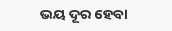ଭୟ ଦୂର ହେବା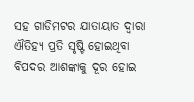ସହ ଗାଡିମଟର ଯାତାୟାତ ଦ୍ବାରା ଐତିହ୍ୟ ପ୍ରତି ସୃଷ୍ଟି ହୋଇଥିବା ବିପଦର ଆଶଙ୍କାକୁ ଦୂର ହୋଇ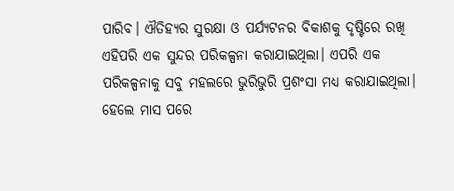ପାରିବ। ଐତିହ୍ୟର ସୁରକ୍ଷା ଓ ପର୍ଯ୍ୟଟନର ବିକାଶକୁ ଦୃଷ୍ଟିରେ ରଖି ଏହିପରି ଏକ ସୁନ୍ଦର ପରିକଳ୍ପନା କରାଯାଇଥିଲା। ଏପରି ଏକ ପରିକଳ୍ପନାକୁ ସବୁ ମହଲରେ ଭୁରିଭୁରି ପ୍ରଶଂସା ମଧ୍ୟ କରାଯାଇଥିଲା। ହେଲେ ମାସ ପରେ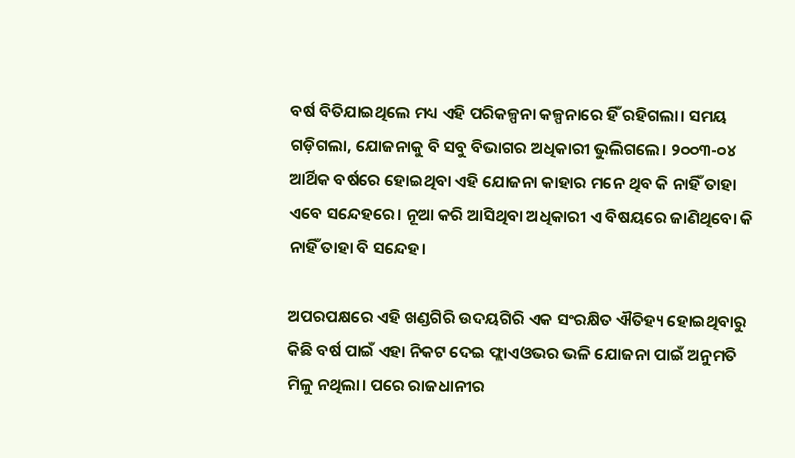ବର୍ଷ ବିତିଯାଇଥିଲେ ମଧ୍ୟ ଏହି ପରିକଳ୍ପନା କଳ୍ପନାରେ ହିଁ ରହିଗଲା। ସମୟ ଗଡ଼ିଗଲା, ଯୋଜନାକୁ ବି ସବୁ ବିଭାଗର ଅଧିକାରୀ ଭୁଲିଗଲେ। ୨୦୦୩-୦୪ ଆର୍ଥିକ ବର୍ଷରେ ହୋଇଥିବା ଏହି ଯୋଜନା କାହାର ମନେ ଥିବ କି ନାହିଁ ତାହା ଏବେ ସନ୍ଦେହରେ। ନୂଆ କରି ଆସିଥିବା ଅଧିକାରୀ ଏ ବିଷୟରେ ଜାଣିଥିବୋ କି ନାହିଁ ତାହା ବି ସନ୍ଦେହ।

ଅପରପକ୍ଷରେ ଏହି ଖଣ୍ଡଗିରି ଉଦୟଗିରି ଏକ ସଂରକ୍ଷିତ ଐତିହ୍ୟ ହୋଇଥିବାରୁ କିଛି ବର୍ଷ ପାଇଁ ଏହା ନିକଟ ଦେଇ ଫ୍ଲାଏଓଭର ଭଳି ଯୋଜନା ପାଇଁ ଅନୁମତି ମିଳୁ ନଥିଲା। ପରେ ରାଜଧାନୀର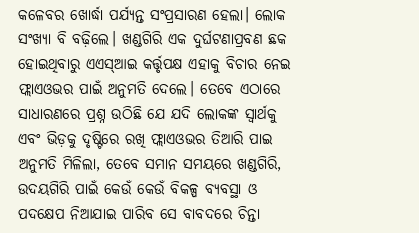କଳେବର ଖୋର୍ଦ୍ଧା ପର୍ଯ୍ୟନ୍ତ ସଂପ୍ରସାରଣ ହେଲା। ଲୋକ ସଂଖ୍ୟା ବି ବଢ଼ିଲେ। ଖଣ୍ଡଗିରି ଏକ ଦୁର୍ଘଟଣାପ୍ରବଣ ଛକ ହୋଇଥିବାରୁ ଏଏସ୍ଆଇ କର୍ତ୍ତୃପକ୍ଷ ଏହାକୁ ବିଚାର ନେଇ ଫ୍ଲାଏଓଭର ପାଇଁ ଅନୁମତି ଦେଲେ। ତେବେ ଏଠାରେ ସାଧାରଣରେ ପ୍ରଶ୍ନ ଉଠିଛି ଯେ ଯଦି ଲୋକଙ୍କ ସ୍ବାର୍ଥକୁ ଏବଂ ଭିଡ଼କୁ ଦୃଷ୍ଟିରେ ରଖି ଫ୍ଲାଏଓଭର ତିଆରି ପାଇ ଅନୁମତି ମିଳିଲା, ତେବେ ସମାନ ସମୟରେ ଖଣ୍ଡଗିରି, ଉଦୟଗିରି ପାଇଁ କେଉଁ କେଉଁ ବିକଳ୍ପ ବ୍ୟବସ୍ଥା ଓ ପଦକ୍ଷେପ ନିଆଯାଇ ପାରିବ ସେ ବାବଦରେ ଚିନ୍ତା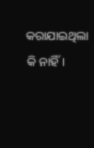କରାଯାଇଥିଲା କି ନାହିଁ।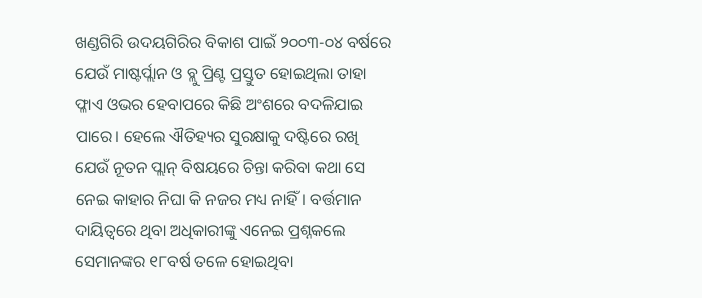ଖଣ୍ଡଗିରି ଉଦୟଗିରିର ବିକାଶ ପାଇଁ ୨୦୦୩-୦୪ ବର୍ଷରେ ଯେଉଁ ମାଷ୍ଟର୍ପ୍ଲାନ ଓ ବ୍ଲୁ ପ୍ରିଣ୍ଟ ପ୍ରସ୍ତୁତ ହୋଇଥିଲା ତାହା ଫ୍ଳାଏ ଓଭର ହେବାପରେ କିଛି ଅଂଶରେ ବଦଳିଯାଇ ପାରେ। ହେଲେ ଐତିହ୍ୟର ସୁରକ୍ଷାକୁ ଦଷ୍ଟିରେ ରଖି ଯେଉଁ ନୂତନ ପ୍ଲାନ୍ ବିଷୟରେ ଚିନ୍ତା କରିବା କଥା ସେ ନେଇ କାହାର ନିଘା କି ନଜର ମଧ୍ୟ ନାହିଁ। ବର୍ତ୍ତମାନ ଦାୟିତ୍ବରେ ଥିବା ଅଧିକାରୀଙ୍କୁ ଏନେଇ ପ୍ରଶ୍ନକଲେ ସେମାନଙ୍କର ୧୮ବର୍ଷ ତଳେ ହୋଇଥିବା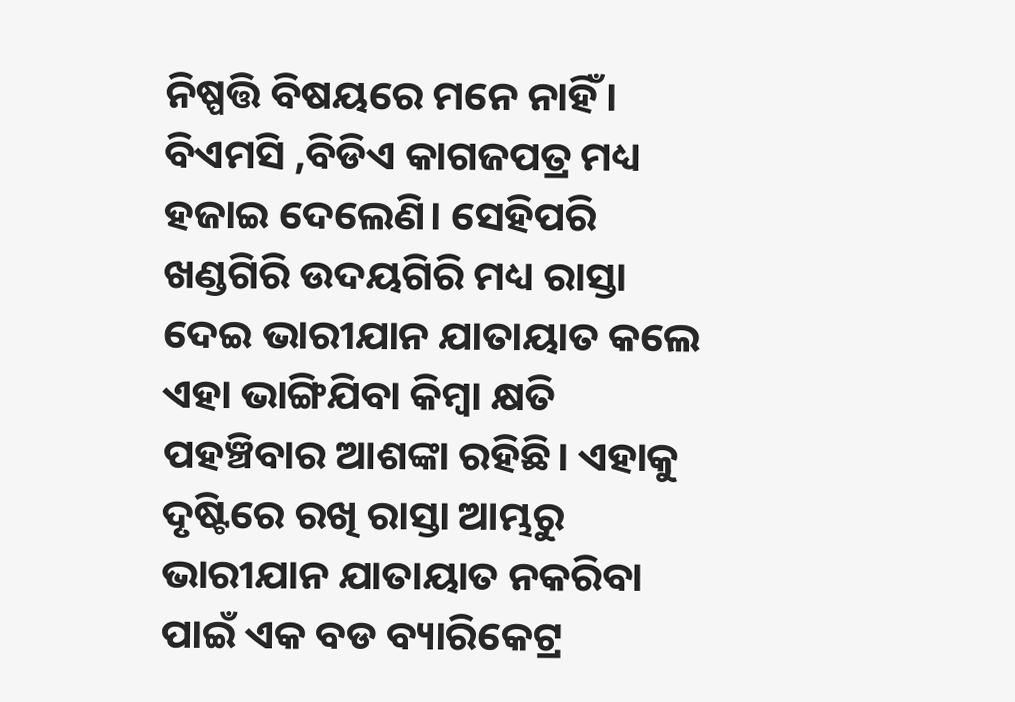ନିଷ୍ପତ୍ତି ବିଷୟରେ ମନେ ନାହିଁ। ବିଏମସି ,ବିଡିଏ କାଗଜପତ୍ର ମଧ୍ୟ ହଜାଇ ଦେଲେଣି। ସେହିପରି ଖଣ୍ଡଗିରି ଉଦୟଗିରି ମଧ୍ୟ ରାସ୍ତା ଦେଇ ଭାରୀଯାନ ଯାତାୟାତ କଲେ ଏହା ଭାଙ୍ଗିଯିବା କିମ୍ବା କ୍ଷତି ପହଞ୍ଚିବାର ଆଶଙ୍କା ରହିଛି। ଏହାକୁ ଦୃଷ୍ଟିରେ ରଖି ରାସ୍ତା ଆମ୍ଭରୁ ଭାରୀଯାନ ଯାତାୟାତ ନକରିବା ପାଇଁ ଏକ ବଡ ବ୍ୟାରିକେଟ୍ର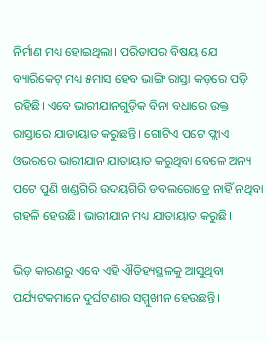ନିର୍ମାଣ ମଧ୍ୟ ହୋଇଥିଲା। ପରିତାପର ବିଷୟ ଯେ ବ୍ୟାରିକେଟ୍ ମଧ୍ୟ ୫ମାସ ହେବ ଭାଙ୍ଗି ରାସ୍ତା କଡ଼ରେ ପଡ଼ି ରହିଛି। ଏବେ ଭାରୀଯାନଗୁଡ଼ିକ ବିନା ବଧାରେ ଉକ୍ତ ରାସ୍ତାରେ ଯାତାୟାତ କରୁଛନ୍ତି। ଗୋଟିଏ ପଟେ ଫ୍ଲାଏ ଓଭରରେ ଭାରୀଯାନ ଯାତାୟାତ କରୁଥିବା ବେଳେ ଅନ୍ୟ ପଟେ ପୁଣି ଖଣ୍ଡଗିରି ଉଦୟଗିରି ଡବଲରୋଡ୍ରେ ନାହିଁ ନଥିବା ଗହଳି ହେଉଛି। ଭାରୀଯାନ ମଧ୍ୟ ଯାତାୟାତ କରୁଛି।

ଭିଡ଼ କାରଣରୁ ଏବେ ଏହି ଐତିହ୍ୟସ୍ଥଳକୁ ଆସୁଥିବା ପର୍ଯ୍ୟଟକମାନେ ଦୁର୍ଘଟଣାର ସମ୍ମୁଖୀନ ହେଉଛନ୍ତି।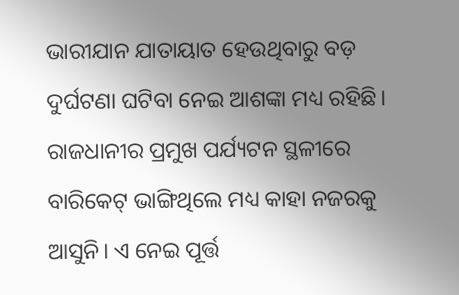ଭାରୀଯାନ ଯାତାୟାତ ହେଉଥିବାରୁ ବଡ଼ ଦୁର୍ଘଟଣା ଘଟିବା ନେଇ ଆଶଙ୍କା ମଧ୍ୟ ରହିଛି। ରାଜଧାନୀର ପ୍ରମୁଖ ପର୍ଯ୍ୟଟନ ସ୍ଥଳୀରେ ବାରିକେଟ୍ ଭାଙ୍ଗିଥିଲେ ମଧ୍ୟ କାହା ନଜରକୁ ଆସୁନି। ଏ ନେଇ ପୂର୍ତ୍ତ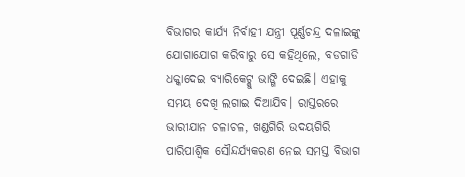ବିଭାଗର କାର୍ଯ୍ୟ ନିର୍ବାହୀ ଯନ୍ତ୍ରୀ ପୂର୍ଣ୍ଣଚନ୍ଦ୍ର ଦଳାଇଙ୍କୁ ଯୋଗାଯୋଗ କରିବାରୁ ସେ କହିଥିଲେ, ବଡଗାଡି ଧକ୍କାଦେଇ ବ୍ୟାରିକେଟ୍କୁ ଭାଙ୍ଗି ଦେଇଛି। ଏହାକୁ ସମୟ ଦେଖି ଲଗାଇ ଦିଆଯିବ। ରାସ୍ତରରେ ଭାରୀଯାନ ଚଳାଚଳ, ଖଣ୍ଡଗିରି ଉଦୟଗିରି ପାରିପାଶ୍ବିକ ସୌନ୍ଦର୍ଯ୍ୟକରଣ ନେଇ ସମସ୍ତ ବିଭାଗ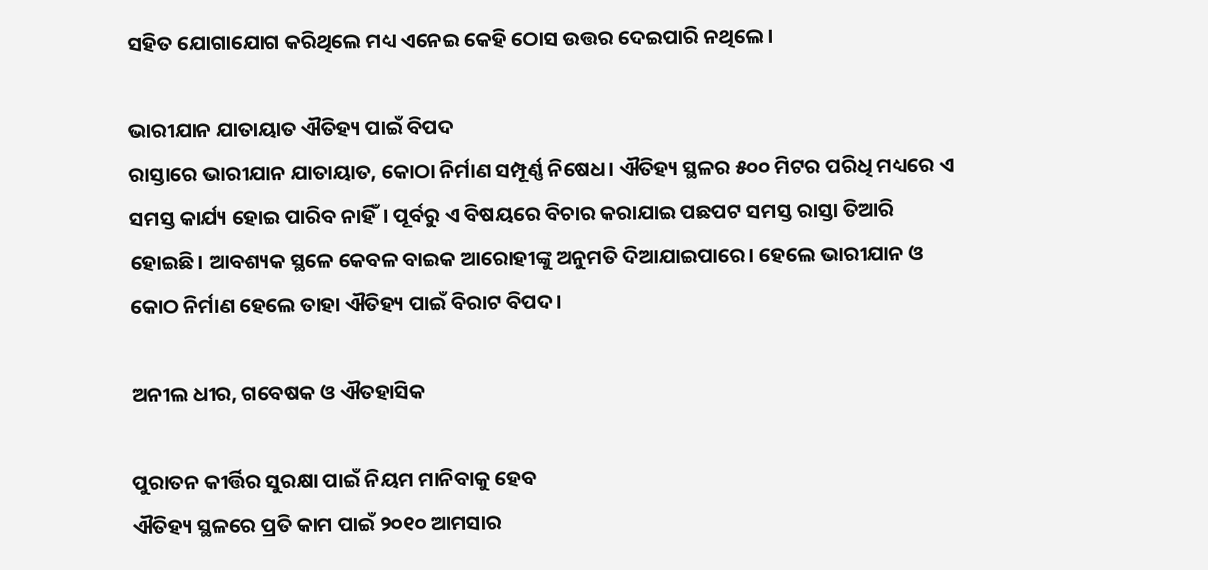ସହିତ ଯୋଗାଯୋଗ କରିଥିଲେ ମଧ୍ୟ ଏନେଇ କେହି ଠୋସ ଉତ୍ତର ଦେଇପାରି ନଥିଲେ।

ଭାରୀଯାନ ଯାତାୟାତ ଐତିହ୍ୟ ପାଇଁ ବିପଦ
ରାସ୍ତାରେ ଭାରୀଯାନ ଯାତାୟାତ, କୋଠା ନିର୍ମାଣ ସମ୍ପୂର୍ଣ୍ଣ ନିଷେଧ। ଐତିହ୍ୟ ସ୍ଥଳର ୫୦୦ ମିଟର ପରିଧି ମଧ୍ୟରେ ଏ ସମସ୍ତ କାର୍ଯ୍ୟ ହୋଇ ପାରିବ ନାହିଁ। ପୂର୍ବରୁ ଏ ବିଷୟରେ ବିଚାର କରାଯାଇ ପଛପଟ ସମସ୍ତ ରାସ୍ତା ତିଆରି ହୋଇଛି। ଆବଶ୍ୟକ ସ୍ଥଳେ କେବଳ ବାଇକ ଆରୋହୀଙ୍କୁ ଅନୁମତି ଦିଆଯାଇପାରେ। ହେଲେ ଭାରୀଯାନ ଓ କୋଠ ନିର୍ମାଣ ହେଲେ ତାହା ଐତିହ୍ୟ ପାଇଁ ବିରାଟ ବିପଦ।

ଅନୀଲ ଧୀର, ଗବେଷକ ଓ ଐତହାସିକ

ପୁରାତନ କୀର୍ତ୍ତିର ସୁରକ୍ଷା ପାଇଁ ନିୟମ ମାନିବାକୁ ହେବ
ଐତିହ୍ୟ ସ୍ଥଳରେ ପ୍ରତି କାମ ପାଇଁ ୨୦୧୦ ଆମସାର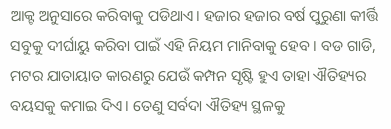ଆକ୍ଟ ଅନୁସାରେ କରିବାକୁ ପଡିଥାଏ। ହଜାର ହଜାର ବର୍ଷ ପୁରୁଣା କୀର୍ତ୍ତି ସବୁକୁ ଦୀର୍ଘାୟୁ କରିବା ପାଇଁ ଏହି ନିୟମ ମାନିବାକୁ ହେବ। ବଡ ଗାଡି, ମଟର ଯାତାୟାତ କାରଣରୁ ଯେଉଁ କମ୍ପନ ସୃଷ୍ଟି ହୁଏ ତାହା ଐତିହ୍ୟର ବୟସକୁ କମାଇ ଦିଏ। ତେଣୁ ସର୍ବଦା ଐତିହ୍ୟ ସ୍ଥଳକୁ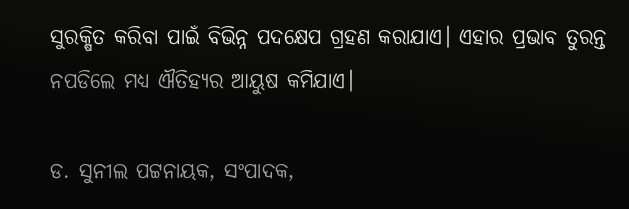ସୁରକ୍ଷିତ କରିବା ପାଇଁ ବିଭିନ୍ନ ପଦକ୍ଷେପ ଗ୍ରହଣ କରାଯାଏ। ଏହାର ପ୍ରଭାବ ତୁରନ୍ତ ନପଡିଲେ ମଧ୍ୟ ଐତିହ୍ୟର ଆୟୁଷ କମିଯାଏ।

ଡ. ସୁନୀଲ ପଟ୍ଟନାୟକ, ସଂପାଦକ,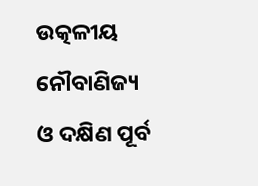ଉତ୍କଳୀୟ ନୌବାଣିଜ୍ୟ ଓ ଦକ୍ଷିଣ ପୂର୍ବ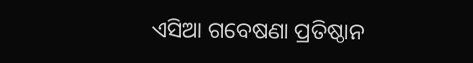ଏସିଆ ଗବେଷଣା ପ୍ରତିଷ୍ଠାନ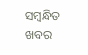ସମ୍ବନ୍ଧିତ ଖବର